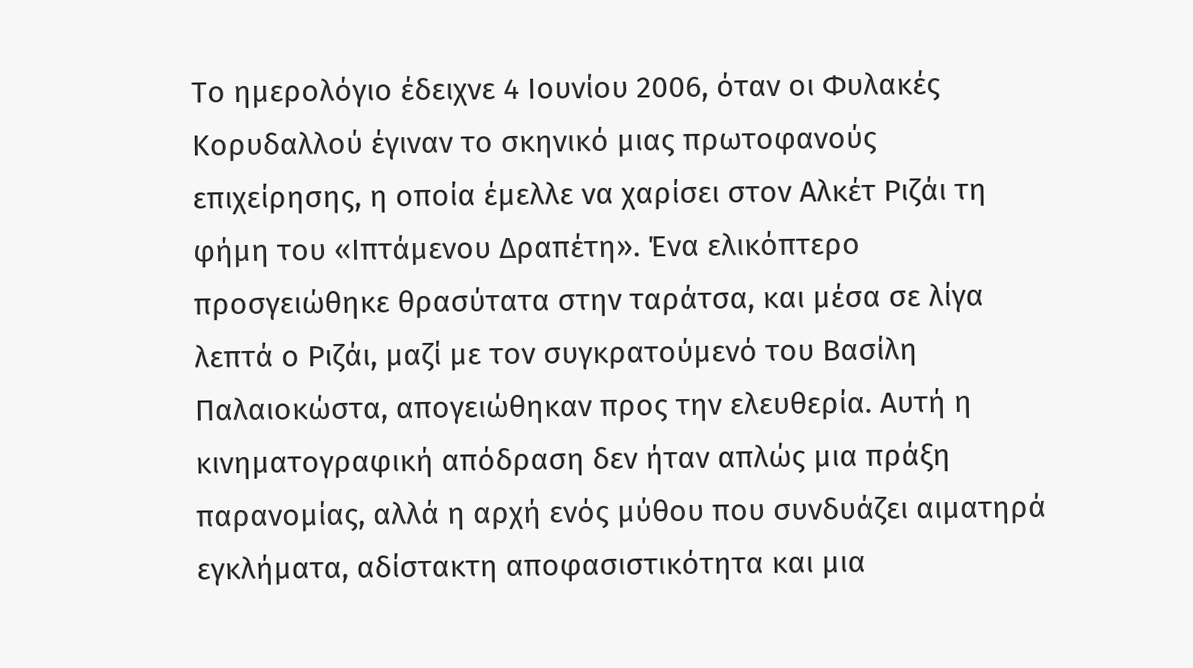Το ημερολόγιο έδειχνε 4 Ιουνίου 2006, όταν οι Φυλακές Κορυδαλλού έγιναν το σκηνικό μιας πρωτοφανούς επιχείρησης, η οποία έμελλε να χαρίσει στον Αλκέτ Ριζάι τη φήμη του «Ιπτάμενου Δραπέτη». Ένα ελικόπτερο προσγειώθηκε θρασύτατα στην ταράτσα, και μέσα σε λίγα λεπτά ο Ριζάι, μαζί με τον συγκρατούμενό του Βασίλη Παλαιοκώστα, απογειώθηκαν προς την ελευθερία. Αυτή η κινηματογραφική απόδραση δεν ήταν απλώς μια πράξη παρανομίας, αλλά η αρχή ενός μύθου που συνδυάζει αιματηρά εγκλήματα, αδίστακτη αποφασιστικότητα και μια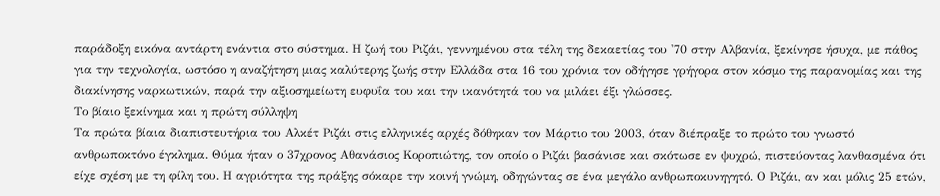παράδοξη εικόνα αντάρτη ενάντια στο σύστημα. Η ζωή του Ριζάι, γεννημένου στα τέλη της δεκαετίας του '70 στην Αλβανία, ξεκίνησε ήσυχα, με πάθος για την τεχνολογία, ωστόσο η αναζήτηση μιας καλύτερης ζωής στην Ελλάδα στα 16 του χρόνια τον οδήγησε γρήγορα στον κόσμο της παρανομίας και της διακίνησης ναρκωτικών, παρά την αξιοσημείωτη ευφυΐα του και την ικανότητά του να μιλάει έξι γλώσσες.
Το βίαιο ξεκίνημα και η πρώτη σύλληψη
Τα πρώτα βίαια διαπιστευτήρια του Αλκέτ Ριζάι στις ελληνικές αρχές δόθηκαν τον Μάρτιο του 2003, όταν διέπραξε το πρώτο του γνωστό ανθρωποκτόνο έγκλημα. Θύμα ήταν ο 37χρονος Αθανάσιος Κοροπιώτης, τον οποίο ο Ριζάι βασάνισε και σκότωσε εν ψυχρώ, πιστεύοντας λανθασμένα ότι είχε σχέση με τη φίλη του. Η αγριότητα της πράξης σόκαρε την κοινή γνώμη, οδηγώντας σε ένα μεγάλο ανθρωποκυνηγητό. Ο Ριζάι, αν και μόλις 25 ετών,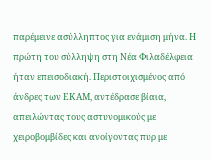παρέμεινε ασύλληπτος για ενάμιση μήνα. Η πρώτη του σύλληψη στη Νέα Φιλαδέλφεια ήταν επεισοδιακή. Περιστοιχισμένος από άνδρες των ΕΚΑΜ, αντέδρασε βίαια, απειλώντας τους αστυνομικούς με χειροβομβίδες και ανοίγοντας πυρ με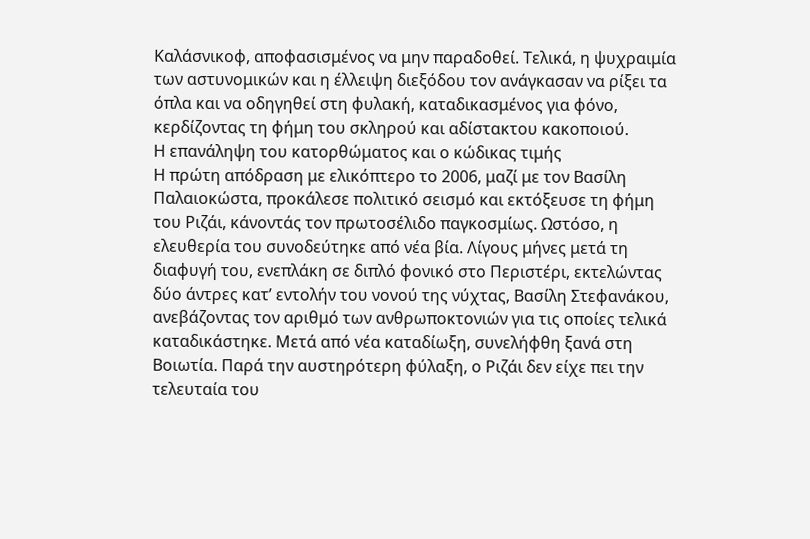Καλάσνικοφ, αποφασισμένος να μην παραδοθεί. Τελικά, η ψυχραιμία των αστυνομικών και η έλλειψη διεξόδου τον ανάγκασαν να ρίξει τα όπλα και να οδηγηθεί στη φυλακή, καταδικασμένος για φόνο, κερδίζοντας τη φήμη του σκληρού και αδίστακτου κακοποιού.
Η επανάληψη του κατορθώματος και ο κώδικας τιμής
Η πρώτη απόδραση με ελικόπτερο το 2006, μαζί με τον Βασίλη Παλαιοκώστα, προκάλεσε πολιτικό σεισμό και εκτόξευσε τη φήμη του Ριζάι, κάνοντάς τον πρωτοσέλιδο παγκοσμίως. Ωστόσο, η ελευθερία του συνοδεύτηκε από νέα βία. Λίγους μήνες μετά τη διαφυγή του, ενεπλάκη σε διπλό φονικό στο Περιστέρι, εκτελώντας δύο άντρες κατ’ εντολήν του νονού της νύχτας, Βασίλη Στεφανάκου, ανεβάζοντας τον αριθμό των ανθρωποκτονιών για τις οποίες τελικά καταδικάστηκε. Μετά από νέα καταδίωξη, συνελήφθη ξανά στη Βοιωτία. Παρά την αυστηρότερη φύλαξη, ο Ριζάι δεν είχε πει την τελευταία του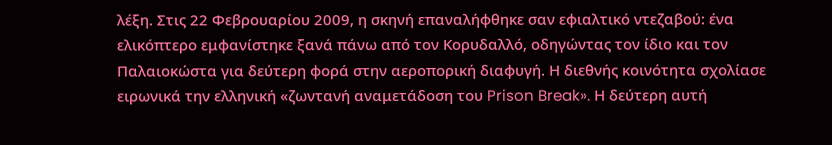λέξη. Στις 22 Φεβρουαρίου 2009, η σκηνή επαναλήφθηκε σαν εφιαλτικό ντεζαβού: ένα ελικόπτερο εμφανίστηκε ξανά πάνω από τον Κορυδαλλό, οδηγώντας τον ίδιο και τον Παλαιοκώστα για δεύτερη φορά στην αεροπορική διαφυγή. Η διεθνής κοινότητα σχολίασε ειρωνικά την ελληνική «ζωντανή αναμετάδοση του Prison Break». Η δεύτερη αυτή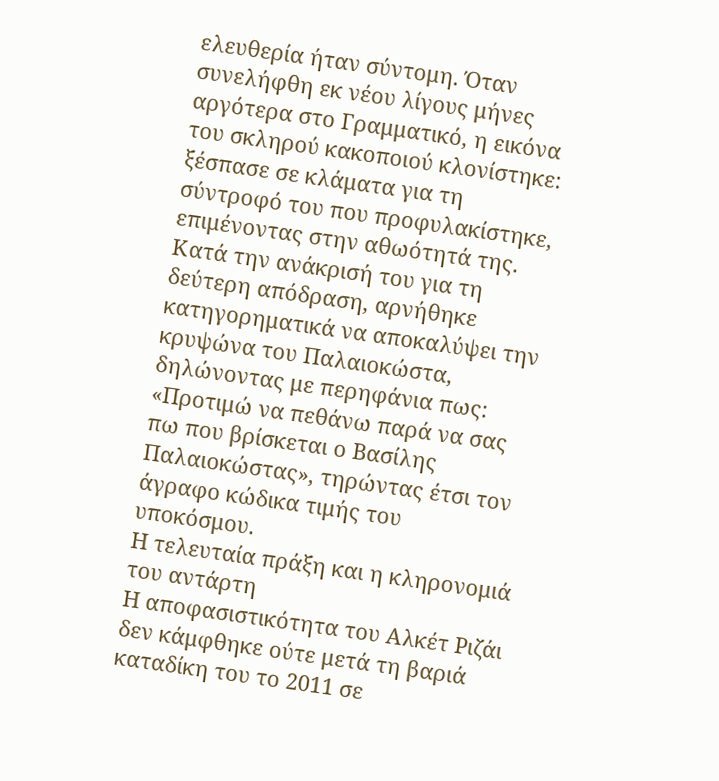ελευθερία ήταν σύντομη. Όταν συνελήφθη εκ νέου λίγους μήνες αργότερα στο Γραμματικό, η εικόνα του σκληρού κακοποιού κλονίστηκε: ξέσπασε σε κλάματα για τη σύντροφό του που προφυλακίστηκε, επιμένοντας στην αθωότητά της. Κατά την ανάκρισή του για τη δεύτερη απόδραση, αρνήθηκε κατηγορηματικά να αποκαλύψει την κρυψώνα του Παλαιοκώστα, δηλώνοντας με περηφάνια πως: «Προτιμώ να πεθάνω παρά να σας πω που βρίσκεται ο Βασίλης Παλαιοκώστας», τηρώντας έτσι τον άγραφο κώδικα τιμής του υποκόσμου.
Η τελευταία πράξη και η κληρονομιά του αντάρτη
Η αποφασιστικότητα του Αλκέτ Ριζάι δεν κάμφθηκε ούτε μετά τη βαριά καταδίκη του το 2011 σε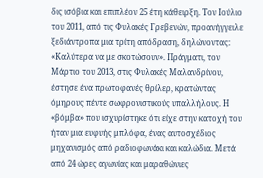δις ισόβια και επιπλέον 25 έτη κάθειρξη. Τον Ιούλιο του 2011, από τις Φυλακές Γρεβενών, προανήγγειλε ξεδιάντροπα μια τρίτη απόδραση, δηλώνοντας: «Καλύτερα να με σκοτώσουν». Πράγματι, τον Μάρτιο του 2013, στις Φυλακές Μαλανδρίνου, έστησε ένα πρωτοφανές θρίλερ, κρατώντας όμηρους πέντε σωφρονιστικούς υπαλλήλους. Η «βόμβα» που ισχυρίστηκε ότι είχε στην κατοχή του ήταν μια ευφυής μπλόφα, ένας αυτοσχέδιος μηχανισμός από ραδιοφωνάκι και καλώδια. Μετά από 24 ώρες αγωνίας και μαραθώνιες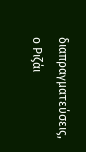διαπραγματεύσεις, ο Ριζάι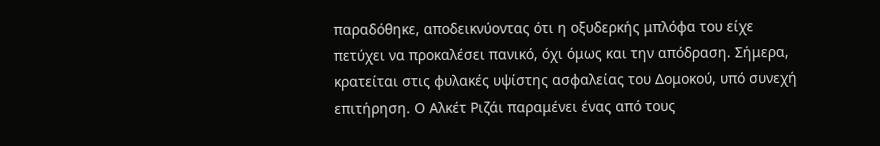παραδόθηκε, αποδεικνύοντας ότι η οξυδερκής μπλόφα του είχε πετύχει να προκαλέσει πανικό, όχι όμως και την απόδραση. Σήμερα, κρατείται στις φυλακές υψίστης ασφαλείας του Δομοκού, υπό συνεχή επιτήρηση. Ο Αλκέτ Ριζάι παραμένει ένας από τους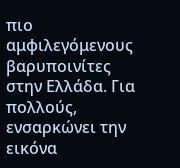πιο αμφιλεγόμενους βαρυποινίτες στην Ελλάδα. Για πολλούς, ενσαρκώνει την εικόνα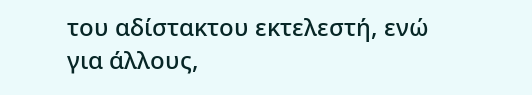του αδίστακτου εκτελεστή, ενώ για άλλους,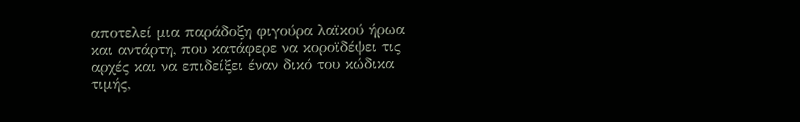αποτελεί μια παράδοξη φιγούρα λαϊκού ήρωα και αντάρτη, που κατάφερε να κοροϊδέψει τις αρχές και να επιδείξει έναν δικό του κώδικα τιμής,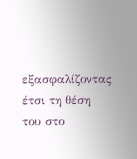εξασφαλίζοντας έτσι τη θέση του στο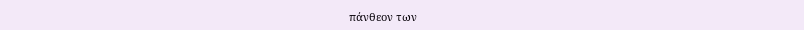πάνθεον των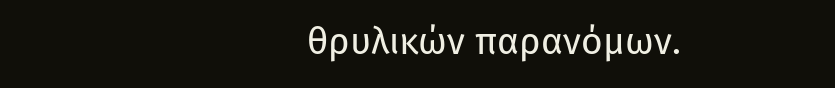θρυλικών παρανόμων.